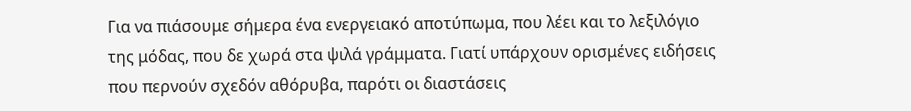Για να πιάσουμε σήμερα ένα ενεργειακό αποτύπωμα, που λέει και το λεξιλόγιο της μόδας, που δε χωρά στα ψιλά γράμματα. Γιατί υπάρχουν ορισμένες ειδήσεις που περνούν σχεδόν αθόρυβα, παρότι οι διαστάσεις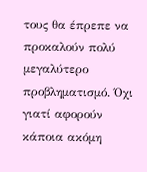τους θα έπρεπε να προκαλούν πολύ μεγαλύτερο προβληματισμό. Όχι γιατί αφορούν κάποια ακόμη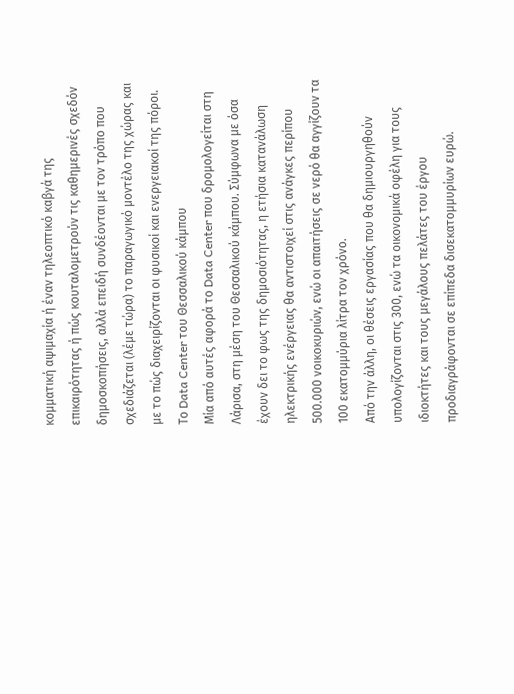κομματική αψιμαχία ή έναν τηλεοπτικό καβγά της επικαιρότητας ή πώς κουταλομετρούν τις καθημερινές σχεδόν δημοσκοπήσεις, αλλά επειδή συνδέονται με τον τρόπο που σχεδιάζεται (λέμε τώρα) το παραγωγικό μοντέλο της χώρας και με το πώς διαχειρίζονται οι φυσικοί και ενεργειακοί της πόροι.
Το Data Center του Θεσσαλικού κάμπου
Μία από αυτές αφορά το Data Center που δρομολογείται στη Λάρισα, στη μέση του Θεσσαλικού κάμπου. Σύμφωνα με όσα έχουν δει το φως της δημοσιότητας, η ετήσια κατανάλωση ηλεκτρικής ενέργειας θα αντιστοιχεί στις ανάγκες περίπου 500.000 νοικοκυριών, ενώ οι απαιτήσεις σε νερό θα αγγίζουν τα 100 εκατομμύρια λίτρα τον χρόνο.
Από την άλλη, οι θέσεις εργασίας που θα δημιουργηθούν υπολογίζονται στις 300, ενώ τα οικονομικά οφέλη για τους ιδιοκτήτες και τους μεγάλους πελάτες του έργου προδιαγράφονται σε επίπεδα δισεκατομμυρίων ευρώ.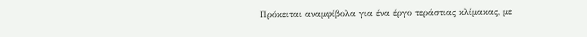Πρόκειται αναμφίβολα για ένα έργο τεράστιας κλίμακας, με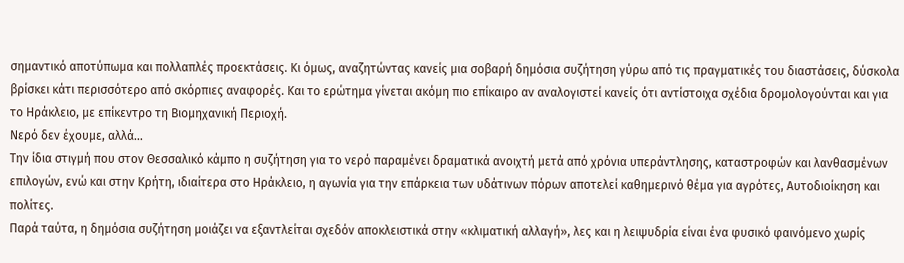σημαντικό αποτύπωμα και πολλαπλές προεκτάσεις. Κι όμως, αναζητώντας κανείς μια σοβαρή δημόσια συζήτηση γύρω από τις πραγματικές του διαστάσεις, δύσκολα βρίσκει κάτι περισσότερο από σκόρπιες αναφορές. Και το ερώτημα γίνεται ακόμη πιο επίκαιρο αν αναλογιστεί κανείς ότι αντίστοιχα σχέδια δρομολογούνται και για το Ηράκλειο, με επίκεντρο τη Βιομηχανική Περιοχή.
Νερό δεν έχουμε, αλλά...
Την ίδια στιγμή που στον Θεσσαλικό κάμπο η συζήτηση για το νερό παραμένει δραματικά ανοιχτή μετά από χρόνια υπεράντλησης, καταστροφών και λανθασμένων επιλογών, ενώ και στην Κρήτη, ιδιαίτερα στο Ηράκλειο, η αγωνία για την επάρκεια των υδάτινων πόρων αποτελεί καθημερινό θέμα για αγρότες, Αυτοδιοίκηση και πολίτες.
Παρά ταύτα, η δημόσια συζήτηση μοιάζει να εξαντλείται σχεδόν αποκλειστικά στην «κλιματική αλλαγή», λες και η λειψυδρία είναι ένα φυσικό φαινόμενο χωρίς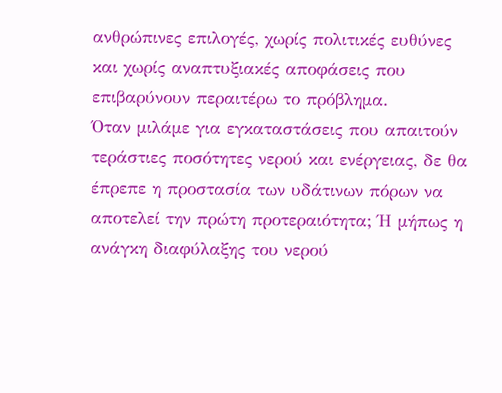ανθρώπινες επιλογές, χωρίς πολιτικές ευθύνες και χωρίς αναπτυξιακές αποφάσεις που επιβαρύνουν περαιτέρω το πρόβλημα.
Όταν μιλάμε για εγκαταστάσεις που απαιτούν τεράστιες ποσότητες νερού και ενέργειας, δε θα έπρεπε η προστασία των υδάτινων πόρων να αποτελεί την πρώτη προτεραιότητα; Ή μήπως η ανάγκη διαφύλαξης του νερού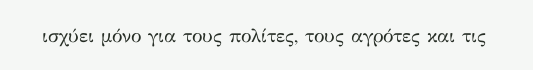ισχύει μόνο για τους πολίτες, τους αγρότες και τις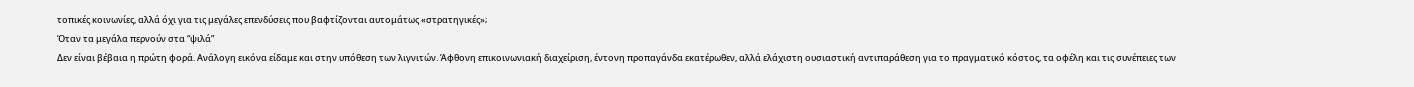τοπικές κοινωνίες, αλλά όχι για τις μεγάλες επενδύσεις που βαφτίζονται αυτομάτως «στρατηγικές»;
Όταν τα μεγάλα περνούν στα “ψιλά”
Δεν είναι βέβαια η πρώτη φορά. Ανάλογη εικόνα είδαμε και στην υπόθεση των λιγνιτών. Άφθονη επικοινωνιακή διαχείριση, έντονη προπαγάνδα εκατέρωθεν, αλλά ελάχιστη ουσιαστική αντιπαράθεση για το πραγματικό κόστος, τα οφέλη και τις συνέπειες των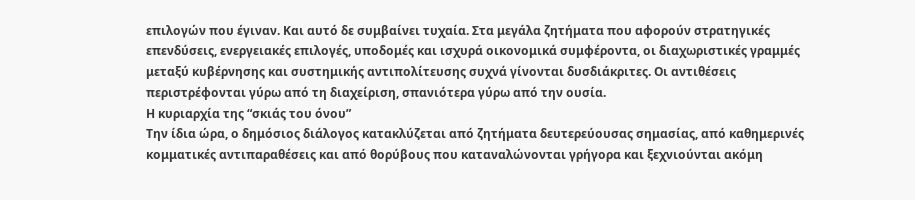επιλογών που έγιναν. Και αυτό δε συμβαίνει τυχαία. Στα μεγάλα ζητήματα που αφορούν στρατηγικές επενδύσεις, ενεργειακές επιλογές, υποδομές και ισχυρά οικονομικά συμφέροντα, οι διαχωριστικές γραμμές μεταξύ κυβέρνησης και συστημικής αντιπολίτευσης συχνά γίνονται δυσδιάκριτες. Οι αντιθέσεις περιστρέφονται γύρω από τη διαχείριση, σπανιότερα γύρω από την ουσία.
Η κυριαρχία της “σκιάς του όνου”
Την ίδια ώρα, ο δημόσιος διάλογος κατακλύζεται από ζητήματα δευτερεύουσας σημασίας, από καθημερινές κομματικές αντιπαραθέσεις και από θορύβους που καταναλώνονται γρήγορα και ξεχνιούνται ακόμη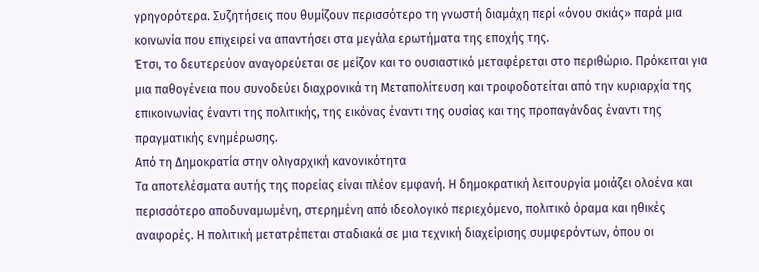γρηγορότερα. Συζητήσεις που θυμίζουν περισσότερο τη γνωστή διαμάχη περί «όνου σκιάς» παρά μια κοινωνία που επιχειρεί να απαντήσει στα μεγάλα ερωτήματα της εποχής της.
Έτσι, το δευτερεύον αναγορεύεται σε μείζον και το ουσιαστικό μεταφέρεται στο περιθώριο. Πρόκειται για μια παθογένεια που συνοδεύει διαχρονικά τη Μεταπολίτευση και τροφοδοτείται από την κυριαρχία της επικοινωνίας έναντι της πολιτικής, της εικόνας έναντι της ουσίας και της προπαγάνδας έναντι της πραγματικής ενημέρωσης.
Από τη Δημοκρατία στην ολιγαρχική κανονικότητα
Τα αποτελέσματα αυτής της πορείας είναι πλέον εμφανή. Η δημοκρατική λειτουργία μοιάζει ολοένα και περισσότερο αποδυναμωμένη, στερημένη από ιδεολογικό περιεχόμενο, πολιτικό όραμα και ηθικές αναφορές. Η πολιτική μετατρέπεται σταδιακά σε μια τεχνική διαχείρισης συμφερόντων, όπου οι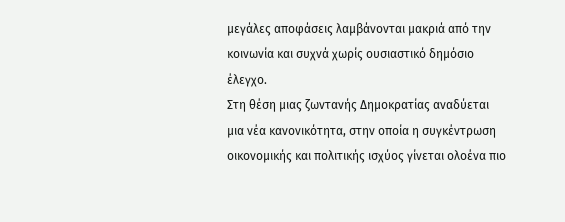μεγάλες αποφάσεις λαμβάνονται μακριά από την κοινωνία και συχνά χωρίς ουσιαστικό δημόσιο έλεγχο.
Στη θέση μιας ζωντανής Δημοκρατίας αναδύεται μια νέα κανονικότητα, στην οποία η συγκέντρωση οικονομικής και πολιτικής ισχύος γίνεται ολοένα πιο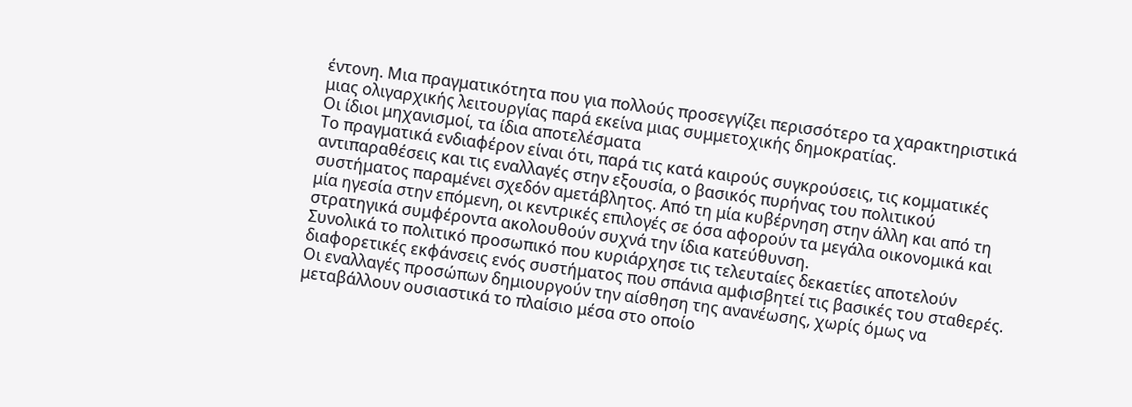έντονη. Μια πραγματικότητα που για πολλούς προσεγγίζει περισσότερο τα χαρακτηριστικά μιας ολιγαρχικής λειτουργίας παρά εκείνα μιας συμμετοχικής δημοκρατίας.
Οι ίδιοι μηχανισμοί, τα ίδια αποτελέσματα
Το πραγματικά ενδιαφέρον είναι ότι, παρά τις κατά καιρούς συγκρούσεις, τις κομματικές αντιπαραθέσεις και τις εναλλαγές στην εξουσία, ο βασικός πυρήνας του πολιτικού συστήματος παραμένει σχεδόν αμετάβλητος. Από τη μία κυβέρνηση στην άλλη και από τη μία ηγεσία στην επόμενη, οι κεντρικές επιλογές σε όσα αφορούν τα μεγάλα οικονομικά και στρατηγικά συμφέροντα ακολουθούν συχνά την ίδια κατεύθυνση.
Συνολικά το πολιτικό προσωπικό που κυριάρχησε τις τελευταίες δεκαετίες αποτελούν διαφορετικές εκφάνσεις ενός συστήματος που σπάνια αμφισβητεί τις βασικές του σταθερές. Οι εναλλαγές προσώπων δημιουργούν την αίσθηση της ανανέωσης, χωρίς όμως να μεταβάλλουν ουσιαστικά το πλαίσιο μέσα στο οποίο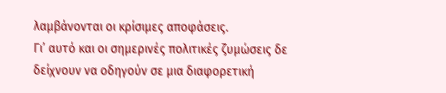λαμβάνονται οι κρίσιμες αποφάσεις.
Γι’ αυτό και οι σημερινές πολιτικές ζυμώσεις δε δείχνουν να οδηγούν σε μια διαφορετική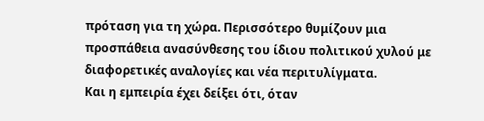πρόταση για τη χώρα. Περισσότερο θυμίζουν μια προσπάθεια ανασύνθεσης του ίδιου πολιτικού χυλού με διαφορετικές αναλογίες και νέα περιτυλίγματα.
Και η εμπειρία έχει δείξει ότι, όταν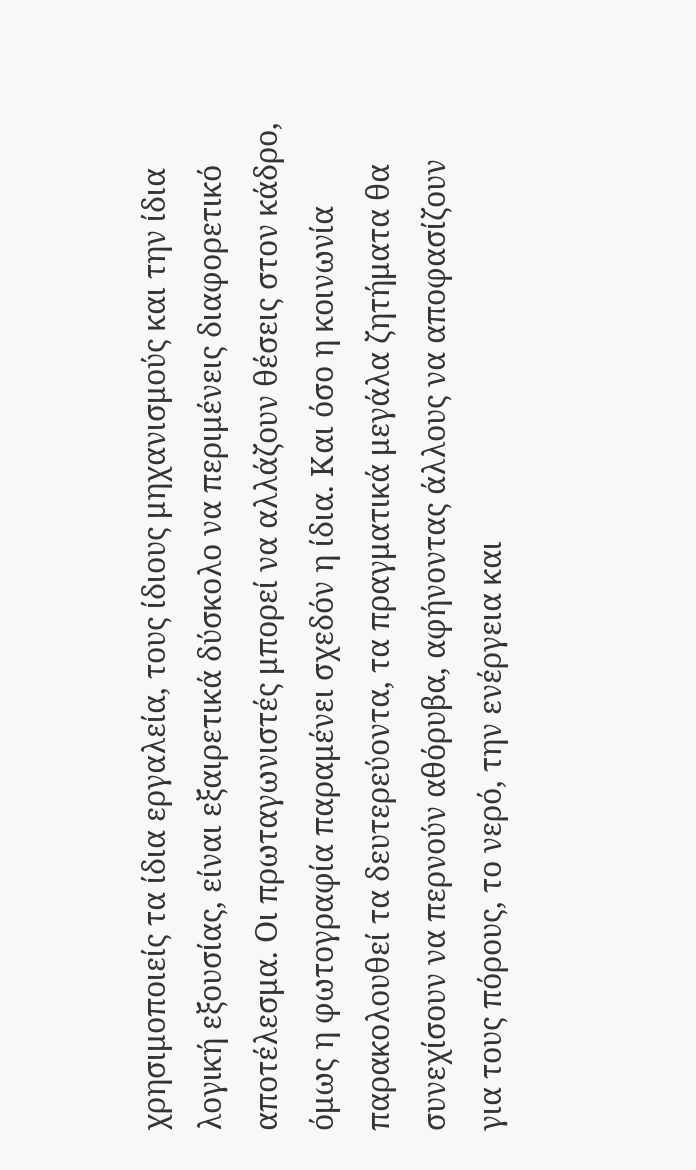χρησιμοποιείς τα ίδια εργαλεία, τους ίδιους μηχανισμούς και την ίδια λογική εξουσίας, είναι εξαιρετικά δύσκολο να περιμένεις διαφορετικό αποτέλεσμα. Οι πρωταγωνιστές μπορεί να αλλάζουν θέσεις στον κάδρο, όμως η φωτογραφία παραμένει σχεδόν η ίδια. Και όσο η κοινωνία παρακολουθεί τα δευτερεύοντα, τα πραγματικά μεγάλα ζητήματα θα συνεχίσουν να περνούν αθόρυβα, αφήνοντας άλλους να αποφασίζουν για τους πόρους, το νερό, την ενέργεια και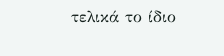τελικά το ίδιο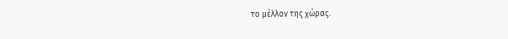το μέλλον της χώρας.